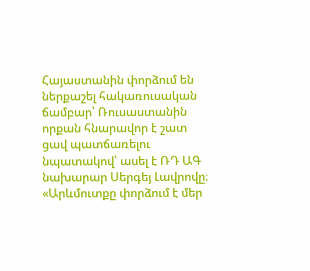Հայաստանին փորձում են ներքաշել հակառուսական ճամբար՝ Ռուսաստանին որքան հնարավոր է շատ ցավ պատճառելու նպատակով՝ ասել է ՌԴ ԱԳ նախարար Սերգեյ Լավրովը։ «Արևմուտքը փորձում է մեր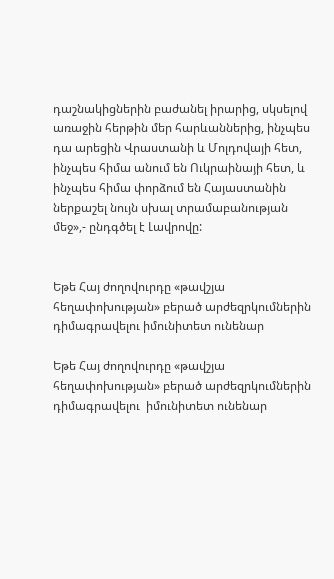դաշնակիցներին բաժանել իրարից, սկսելով առաջին հերթին մեր հարևաններից, ինչպես դա արեցին Վրաստանի և Մոլդովայի հետ, ինչպես հիմա անում են Ուկրաինայի հետ, և ինչպես հիմա փորձում են Հայաստանին ներքաշել նույն սխալ տրամաբանության մեջ»,- ընդգծել է Լավրովը:


Եթե Հայ ժողովուրդը «թավշյա հեղափոխության» բերած արժեզրկումներին դիմագրավելու իմունիտետ ունենար

Եթե Հայ ժողովուրդը «թավշյա հեղափոխության» բերած արժեզրկումներին դիմագրավելու  իմունիտետ ունենար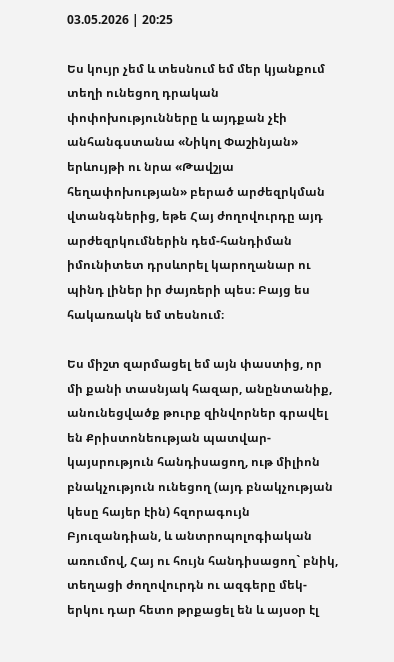03.05.2026 | 20:25

Ես կույր չեմ և տեսնում եմ մեր կյանքում տեղի ունեցող դրական փոփոխությունները և այդքան չէի անհանգստանա «Նիկոլ Փաշինյան» երևույթի ու նրա «Թավշյա հեղափոխության» բերած արժեզրկման վտանգներից, եթե Հայ ժողովուրդը այդ արժեզրկումներին դեմ-հանդիման իմունիտետ դրսևորել կարողանար ու պինդ լիներ իր ժայռերի պես։ Բայց ես հակառակն եմ տեսնում։

Ես միշտ զարմացել եմ այն փաստից, որ մի քանի տասնյակ հազար, անընտանիք, անունեցվածք թուրք զինվորներ գրավել են Քրիստոնեության պատվար-կայսրություն հանդիսացող, ութ միլիոն բնակչություն ունեցող (այդ բնակչության կեսը հայեր էին) հզորագույն Բյուզանդիան, և անտրոպոլոգիական առումով, Հայ ու հույն հանդիսացող` բնիկ, տեղացի ժողովուրդն ու ազգերը մեկ-երկու դար հետո թրքացել են և այսօր էլ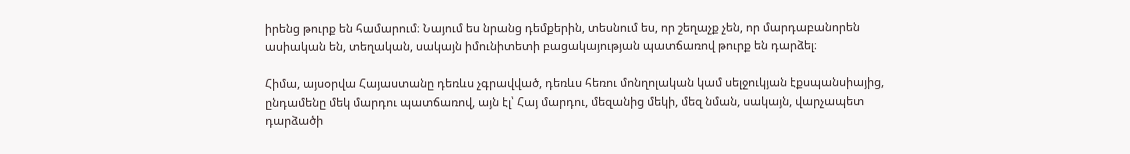իրենց թուրք են համարում։ Նայում ես նրանց դեմքերին, տեսնում ես, որ շեղաչք չեն, որ մարդաբանորեն ասիական են, տեղական, սակայն իմունիտետի բացակայության պատճառով թուրք են դարձել։

Հիմա, այսօրվա Հայաստանը դեռևս չգրավված, դեռևս հեռու մոնղոլական կամ սելջուկյան էքսպանսիայից, ընդամենը մեկ մարդու պատճառով, այն էլ՝ Հայ մարդու, մեզանից մեկի, մեզ նման, սակայն, վարչապետ դարձածի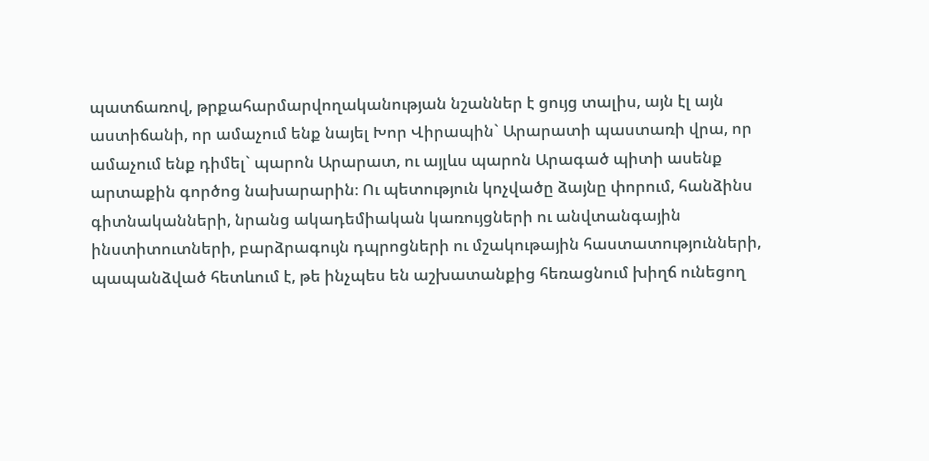պատճառով, թրքահարմարվողականության նշաններ է ցույց տալիս, այն էլ այն աստիճանի, որ ամաչում ենք նայել Խոր Վիրապին` Արարատի պաստառի վրա, որ ամաչում ենք դիմել` պարոն Արարատ, ու այլևս պարոն Արագած պիտի ասենք արտաքին գործոց նախարարին։ Ու պետություն կոչվածը ձայնը փորում, հանձինս գիտնականների, նրանց ակադեմիական կառույցների ու անվտանգային ինստիտուտների, բարձրագույն դպրոցների ու մշակութային հաստատությունների, պապանձված հետևում է, թե ինչպես են աշխատանքից հեռացնում խիղճ ունեցող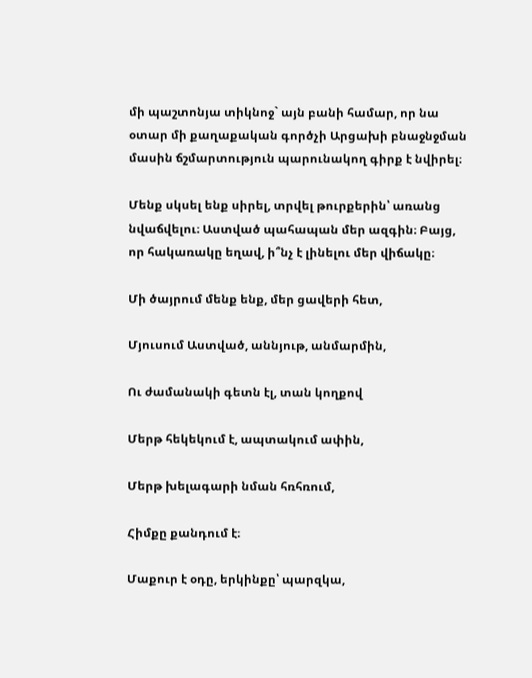մի պաշտոնյա տիկնոջ` այն բանի համար, որ նա օտար մի քաղաքական գործչի Արցախի բնաջնջման մասին ճշմարտություն պարունակող գիրք է նվիրել։

Մենք սկսել ենք սիրել, տրվել թուրքերին՝ առանց նվաճվելու։ Աստված պահապան մեր ազգին։ Բայց, որ հակառակը եղավ, ի՞նչ է լինելու մեր վիճակը։

Մի ծայրում մենք ենք, մեր ցավերի հետ,

Մյուսում Աստված, աննյութ, անմարմին,

Ու ժամանակի գետն էլ, տան կողքով

Մերթ հեկեկում է, ապտակում ափին,

Մերթ խելագարի նման հռհռում,

Հիմքը քանդում է։

Մաքուր է օդը, երկինքը՝ պարզկա,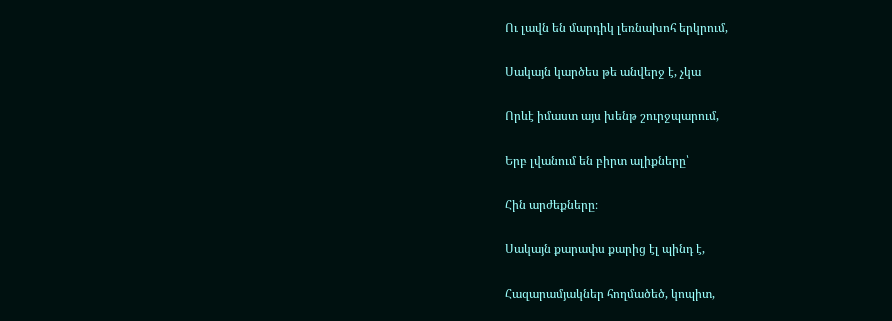Ու լավն են մարդիկ լեռնախոհ երկրում,

Սակայն կարծես թե անվերջ է, չկա

Որևէ իմաստ այս խենթ շուրջպարում,

Երբ լվանում են բիրտ ալիքները՝

Հին արժեքները։

Սակայն քարափս քարից էլ պինդ է,

Հազարամյակներ հողմածեծ, կոպիտ,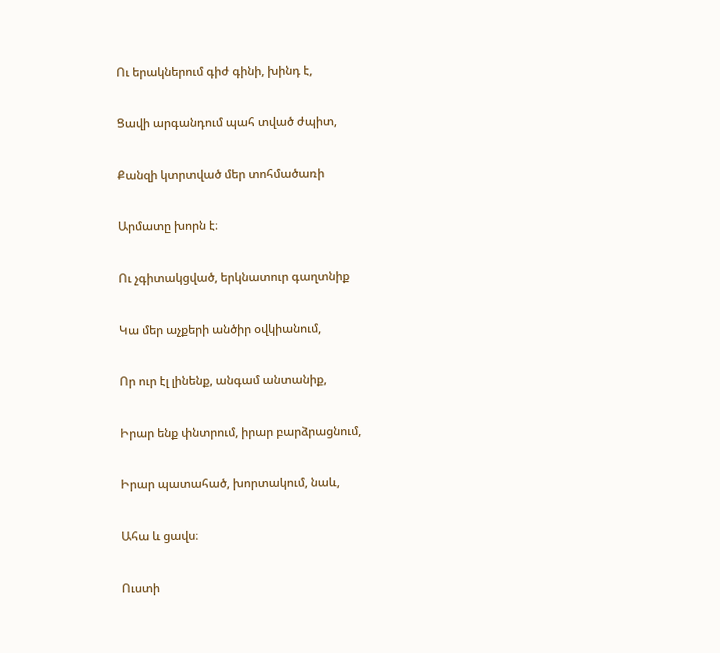Ու երակներում գիժ գինի, խինդ է,

Ցավի արգանդում պահ տված ժպիտ,

Քանզի կտրտված մեր տոհմածառի

Արմատը խորն է։

Ու չգիտակցված, երկնատուր գաղտնիք

Կա մեր աչքերի անծիր օվկիանում,

Որ ուր էլ լինենք, անգամ անտանիք,

Իրար ենք փնտրում, իրար բարձրացնում,

Իրար պատահած, խորտակում, նաև,

Ահա և ցավս։

Ուստի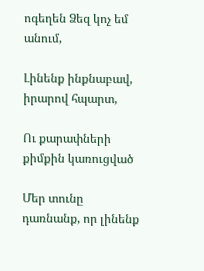ոգեղեն Ձեզ կոչ եմ անում,

Լինենք ինքնաբավ, իրարով հպարտ,

Ու քարափների քիմքին կառուցված

Մեր տունը դառնանք, որ լինենք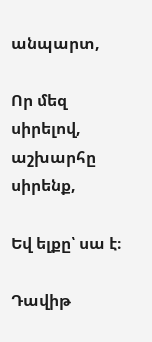անպարտ,

Որ մեզ սիրելով, աշխարհը սիրենք,

Եվ ելքը՝ սա է։

Դավիթ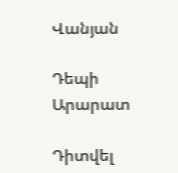Վանյան

Դեպի Արարատ

Դիտվել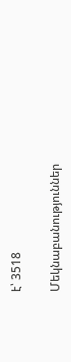է՝ 3518

Մեկնաբանություններ